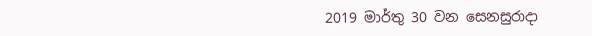2019 මාර්තු 30 වන සෙනසුරාදා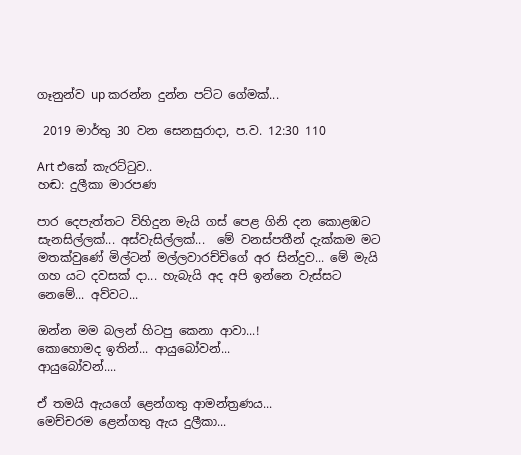ගෑනුන්ව up කරන්න දුන්න පට්ට ගේමක්...

 2019 මාර්තු 30 වන සෙනසුරාදා, ප.ව. 12:30 110

Art එකේ කැරට්ටුව..
හඬ: දුලීකා මාරපණ

පාර දෙපැත්තට විහිදුන මැයි ගස් පෙළ ගිනි දන කොළඹට සැනසිල්ලක්... අස්වැසිල්ලක්...  මේ වනස්පතීන් දැක්කම මට මතක්වුණේ මිල්ටන් මල්ලවාරච්චිගේ අර සින්දුව... මේ මැයි ගහ යට දවසක් දා... හැබැයි අද අපි ඉන්නෙ වැස්සට නෙමේ... අව්වට...

ඔන්න මම බලන් හිටපු කෙනා ආවා...!
කොහොමද ඉතින්... ආයුබෝවන්...
ආයුබෝවන්....

ඒ තමයි ඇයගේ ළෙන්ගතු ආමන්ත්‍රණය...
මෙච්චරම ළෙන්ගතු ඇය දුලීකා...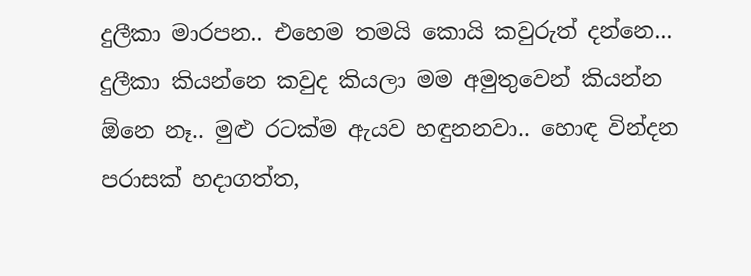දුලීකා මාරපන.. එහෙම තමයි කොයි කවුරුත් දන්නෙ...
දුලීකා කියන්නෙ කවුද කියලා මම අමුතුවෙන් කියන්න ඕනෙ නෑ.. මුළු රටක්ම ඇයව හඳුනනවා.. හොඳ වින්දන පරාසක් හදාගත්ත,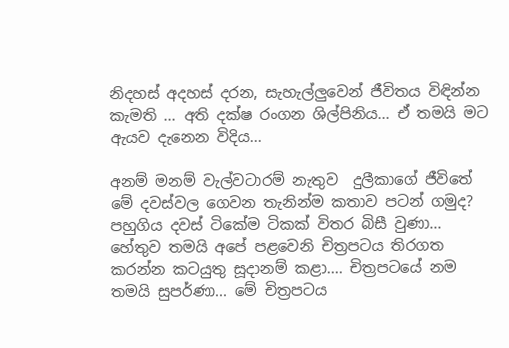නිදහස් අදහස් දරන, සැහැල්ලුවෙන් ජීවිතය විඳින්න කැමති ... අති දක්ෂ රංගන ශිල්පිනිය... ඒ තමයි මට ඇයව දැනෙන විදිය...

අනම් මනම් වැල්වටාරම් නැතුව  දුලීකාගේ ජීවිතේ මේ දවස්වල ගෙවන තැනින්ම කතාව පටන් ගමුද?
පහුගිය දවස් ටිකේම ටිකක් විතර බිසී වුණා... හේතුව තමයි අපේ පළවෙනි චිත්‍රපටය තිරගත කරන්න කටයුතු සූදානම් කළා.... චිත්‍රපටයේ නම තමයි සුපර්ණා... මේ චිත්‍රපටය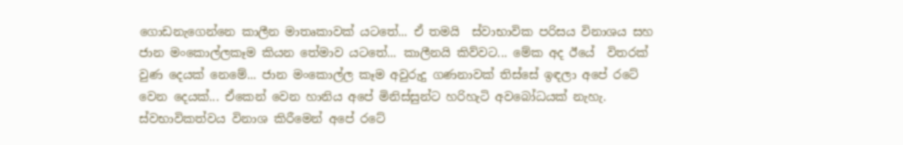ගොඩනැගෙන්නෙ කාලීන මාතෘකාවක් යටතේ... ඒ තමයි  ස්වාභාවික පරිසය විනාශය සහ ජාන මංකොල්ලකෑම කියන තේමාව යටතේ... කාලීනයි කිව්වට... මේක අද ඊයේ  විතරක් වුණ දෙයක් නෙමේ... ජාන මංකොල්ල කෑම අවුරුදු ගණනාවක් තිස්සේ ඉඳලා අපේ රටේ වෙන දෙයක්... ඒකෙන් වෙන හානිය අපේ මිනිස්සුන්ට හරිහැටි අවබෝධයක් නැහැ. ස්වභාවිකත්වය විනාශ කිරීමෙන් අපේ රටේ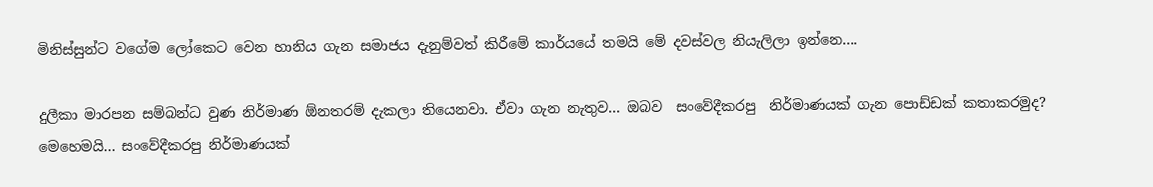මිනිස්සුන්ට වගේම ලෝකෙට වෙන හානිය ගැන සමාජය දැනුම්වත් කිරීමේ කාර්යයේ තමයි මේ දවස්වල නියැලිලා ඉන්නෙ....

දුලීකා මාරපන සම්බන්ධ වුණ නිර්මාණ ඕනතරම් දැකලා තියෙනවා. ඒවා ගැන නැතුව... ඔබව  සංවේදීකරපු  නිර්මාණයක් ගැන පොඩ්ඩක් කතාකරමුද?
මෙහෙමයි... සංවේදීකරපු නිර්මාණයක්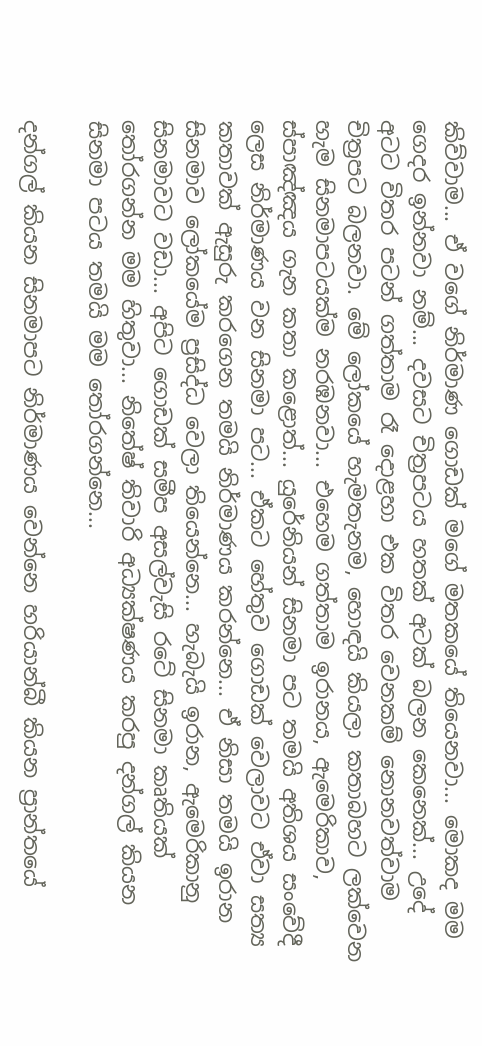කිව්වාම... ඒ වගේ නිර්මාණ ගොඩක් මගේ මතකයේ තියෙනවා... මොකද මම ගෙදර ඉන්නවා නම්... දවසට චිත්‍රපටය හතක් අටක් බලන කෙනෙක්... උදේ අටට විතර පටන් ගත්තාම රෑ දොළහා එක විතර වෙනකම් නොනවත්වාම චිත්‍රපට බලනවා. මේ ලෝකයේ හැමතැනම, හොඳයි කියලා කතාබහට ලක්වෙන හැම සිනමාපටයක්ම නරඹනවා... එහෙම ගත්තාම ඉරානය, ඇමෙරිකාව, ස්පාඤ්ඤය ගැන කතා කළොත්... යුරේනියන් සිනමා පට තමයි අතිශය සංවේදී ලෙස නිර්මාණය වන සිනමා පට... ඒකට හේතුව ගොඩක් වෙලාවට ඒවා සත්‍ය කතාවක් ඇසුරු කරගෙන තමයි නිර්මාණය කරන්නෙ... ඒ නිසා තමයි ඉරාන සිනමාව ලෝකයේම ප්‍රසිද්ධ වෙලා තියෙන්නෙ... හැබැයි ඉරාන, ඇමෙරිකානු සිනමාවට වඩා... අපිට ගොඩක් සමීප අසල්වැසි රටේ සිනමා කෘතියක් තෝරගන්න මම හිතුවා... නිතේෂ් තිවාරි අධ්‍යක්ෂණය කරපු දන්ගල් කියන සිනමා පටය තමයි මම තෝරගන්නෙ...

දන්ගල් කියන සිනමාපට නිර්මාණය වෙන්නෙ හරියාන්බී කියන ප්‍රාන්තයේ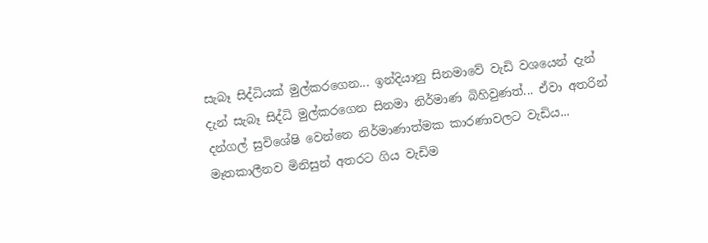සැබෑ සිද්ධියක් මුල්කරගෙන... ඉන්දියානු සිනමාවේ වැඩි වශයෙන් දැන් දැන් සැබෑ සිද්ධි මුල්කරගෙන සිනමා නිර්මාණ බිහිවුණත්... ඒවා අතරින් දන්ගල් සුවිශේෂි වෙන්නෙ නිර්මාණාත්මක කාරණාවලට වැඩිය... මෑතකාලීනව මිනිසුන් අතරට ගිය වැඩිම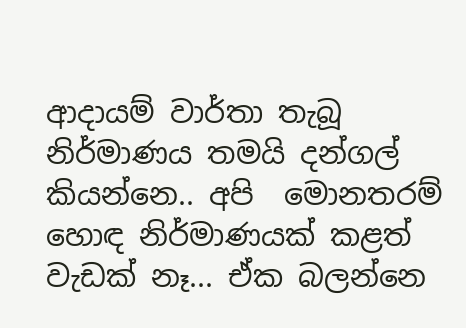ආදායම් වාර්තා තැබූ නිර්මාණය තමයි දන්ගල් කියන්නෙ.. අපි  මොනතරම් හොඳ නිර්මාණයක් කළත් වැඩක් නෑ... ඒක බලන්නෙ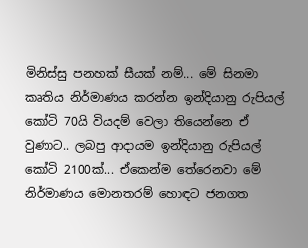මිනිස්සු පනහක් සීයක් නම්... මේ සිනමා කෘතිය නිර්මාණය කරන්න ඉන්දියානු රුපියල් කෝටි 70යි වියදම් වෙලා තියෙන්නෙ ඒ වුණාට.. ලබපු ආදායම ඉන්දියානු රුපියල් කෝටි 2100ක්... ඒකෙන්ම තේරෙනවා මේ නිර්මාණය මොනතරම් හොඳට ජනගත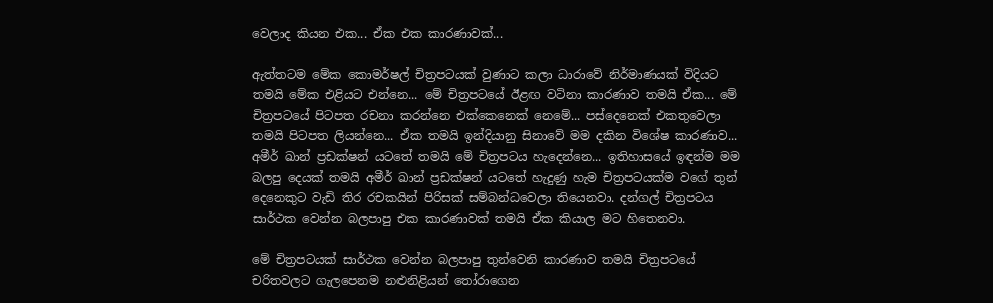වෙලාද කියන එක... ඒක එක කාරණාවක්...

ඇත්තටම මේක කොමර්ෂල් චිත්‍රපටයක් වුණාට කලා ධාරාවේ නිර්මාණයක් විදියට තමයි මේක එළියට එන්නෙ... මේ චිත්‍රපටයේ ඊළඟ වටිනා කාරණාව තමයි ඒක... මේ චිත්‍රපටයේ පිටපත රචනා කරන්නෙ එක්කෙනෙක් නෙමේ... පස්දෙනෙක් එකතුවෙලා තමයි පිටපත ලියන්නෙ... ඒක තමයි ඉන්දියානු සිනාවේ මම දකින විශේෂ කාරණාව... අමීර් ඛාන් ප්‍රඩක්ෂන් යටතේ තමයි මේ චිත්‍රපටය හැදෙන්නෙ... ඉතිහාසයේ ඉඳන්ම මම බලපු දෙයක් තමයි අමීර් ඛාන් ප්‍රඩක්ෂන් යටතේ හැදුණු හැම චිත්‍රපටයක්ම වගේ තුන් දෙනෙකුට වැඩි තිර රචකයින් පිරිසක් සම්බන්ධවෙලා තියෙනවා. දන්ගල් චිත්‍රපටය සාර්ථක වෙන්න බලපාපු එක කාරණාවක් තමයි ඒක කියාල මට හිතෙනවා.

මේ චිත්‍රපටයක් සාර්ථක වෙන්න බලපාපු තුන්වෙනි කාරණාව තමයි චිත්‍රපටයේ චරිතවලට ගැලපෙනම නළුනිළියන් තෝරාගෙන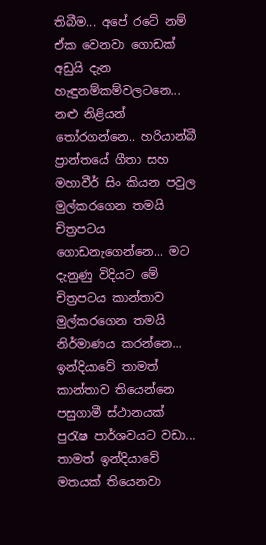තිබීම... අපේ රටේ නම් ඒක වෙනවා ගොඩක් අඩුයි දැන හැඳුනම්කම්වලටනෙ... නළු නිළියන් තෝරගන්නෙ.. හරියාන්බී ප්‍රාන්තයේ ගීතා සහ මහාවීර් සිං කියන පවුල මුල්කරගෙන තමයි චිත්‍රපටය ගොඩනැගෙන්නෙ... මට දැනුණු විදියට මේ චිත්‍රපටය කාන්තාව මුල්කරගෙන තමයි නිර්මාණය කරන්නෙ... ඉන්දියාවේ තාමත් කාන්තාව තියෙන්නෙ පසුගාමී ස්ථානයක් පුරැෂ පාර්ශවයට වඩා... තාමත් ඉන්දියාවේ මතයක් තියෙනවා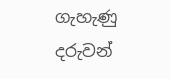ගැහැණු දරුවන්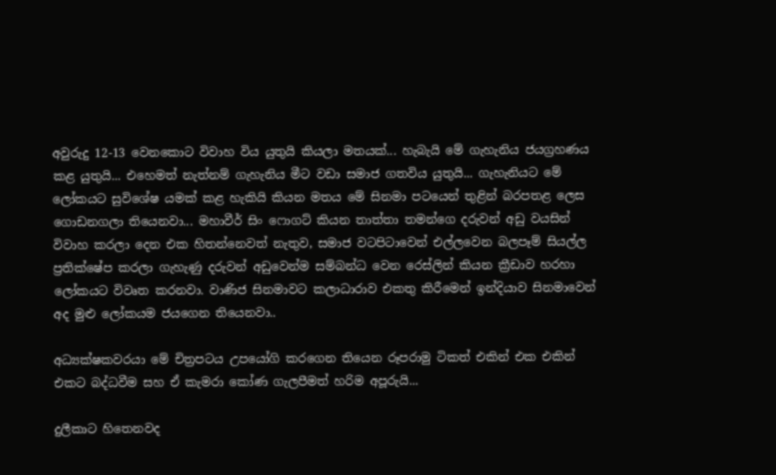අවුරුදු 12-13 වෙනකොට විවාහ විය යුතුයි කියලා මතයක්... හැබැයි මේ ගැහැනිය ජයග්‍රහණය කළ යුතුයි... එහෙමත් නැත්නම් ගැහැනිය මීට වඩා සමාජ ගතවිය යුතුයි... ගැහැනියට මේ ලෝකයට සුවිශේෂ යමක් කළ හැකියි කියන මතය මේ සිනමා පටයෙන් තුළින් බරපතළ ලෙස ගොඩනගලා තියෙනවා... මහාවීර් සිං ෆොගට් කියන තාත්තා තමන්ගෙ දරුවන් අඩු වයසින් විවාහ කරලා දෙන එක හිතන්නෙවත් නැතුව, සමාජ වටපිටාවෙන් එල්ලවෙන බලපෑම් සියල්ල ප්‍රතික්ෂේප කරලා ගැහැණු දරුවන් අඩුවෙන්ම සම්බන්ධ වෙන රෙස්ලින් කියන ක්‍රීඩාව හරහා ලෝකයට විවෘත කරනවා. වාණිජ සිනමාවට කලාධාරාව එකතු කිරීමෙන් ඉන්දියාව සිනමාවෙන් අද මුළු ලෝකයම ජයගෙන තියෙනවා..

අධ්‍යක්ෂකවරයා මේ චිත්‍රපටය උපයෝගි කරගෙන තියෙන රූපරාමු ටිකත් එකින් එක එකින් එකට බද්ධවීම සහ ඒ කැමරා කෝණ ගැලපීමත් හරිම අපූරුයි...

දුලීකාට හිතෙනවද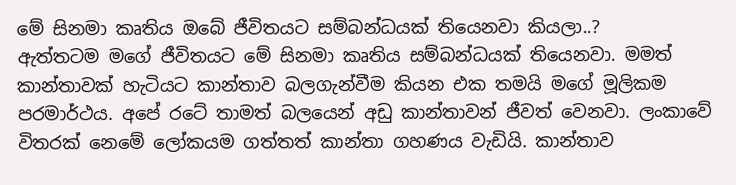මේ සිනමා කෘතිය ඔබේ ජීවිතයට සම්බන්ධයක් තියෙනවා කියලා..?
ඇත්තටම මගේ ජීවිතයට මේ සිනමා කෘතිය සම්බන්ධයක් තියෙනවා. මමත් කාන්තාවක් හැටියට කාන්තාව බලගැන්වීම කියන එක තමයි මගේ මූලිකම පරමාර්ථය. අපේ රටේ තාමත් බලයෙන් අඩු කාන්තාවන් ජීවත් වෙනවා. ලංකාවේ විතරක් නෙමේ ලෝකයම ගත්තත් කාන්තා ගහණය වැඩියි. කාන්තාව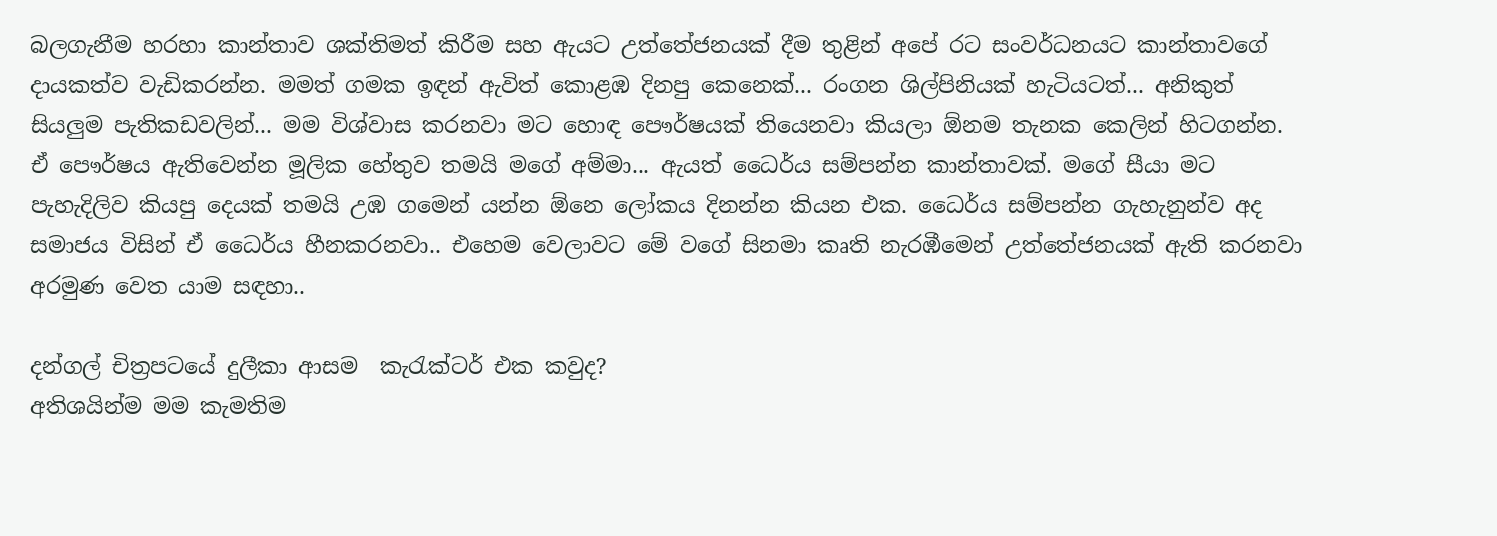බලගැනීම හරහා කාන්තාව ශක්තිමත් කිරීම සහ ඇයට උත්තේජනයක් දීම තුළින් අපේ රට සංවර්ධනයට කාන්තාවගේ දායකත්ව වැඩිකරන්න. මමත් ගමක ඉඳන් ඇවිත් කොළඹ දිනපු කෙනෙක්... රංගන ශිල්පිනියක් හැටියටත්... අනිකුත් සියලුම පැතිකඩවලින්... මම විශ්වාස කරනවා මට හොඳ පෞර්ෂයක් තියෙනවා කියලා ඕනම තැනක කෙලින් හිටගන්න. ඒ පෞර්ෂය ඇතිවෙන්න මූලික හේතුව තමයි මගේ අම්මා... ඇයත් ධෛර්ය සම්පන්න කාන්තාවක්. මගේ සීයා මට පැහැදිලිව කියපු දෙයක් තමයි උඹ ගමෙන් යන්න ඕනෙ ලෝකය දිනන්න කියන එක. ධෛර්ය සම්පන්න ගැහැනුන්ව අද සමාජය විසින් ඒ ධෛර්ය හීනකරනවා.. එහෙම වෙලාවට මේ වගේ සිනමා කෘති නැරඹීමෙන් උත්තේජනයක් ඇති කරනවා අරමුණ වෙත යාම සඳහා..

දන්ගල් චිත්‍රපටයේ දුලීකා ආසම  කැරැක්ටර් එක කවුද?
අතිශයින්ම මම කැමතිම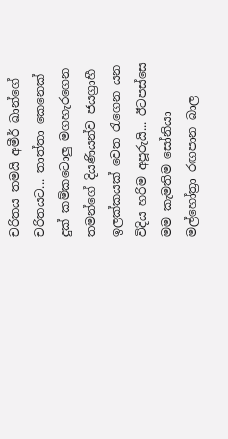චරිතය තමයි අමීර් ඛාන්ගේ චරිතයට... තාත්තා කෙනෙක් දුක් කම්කටොලු මගහැරගෙන තමන්ගේ දියණියන්ව ජයග්‍රාහී ඉලක්කයක් වෙත රැගෙන යන විදිය හරිම අපූරුයි... ඊටපස්සෙ මම කැමතිම සෝනියා මල්හෝත්‍රා රඟපාන බාල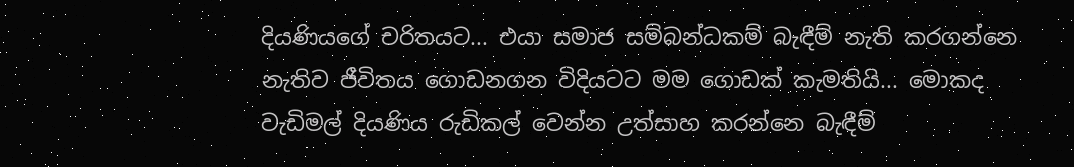දියණියගේ චරිතයට... එයා සමාජ සම්බන්ධකම් බැඳීම් නැති කරගන්නෙ නැතිව ජීවිතය ගොඩනගන විදියටට මම ගොඩක් කැමතියි... මොකද වැඩිමල් දියණිය රුඩිකල් වෙන්න උත්සාහ කරන්නෙ බැඳීම්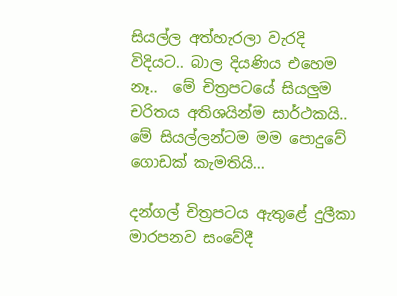සියල්ල අත්හැරලා වැරදි විදියට.. බාල දියණිය එහෙම නෑ..  මේ චිත්‍රපටයේ සියලුම චරිතය අතිශයින්ම සාර්ථකයි.. මේ සියල්ලන්ටම මම පොදුවේ ගොඩක් කැමතියි...

දන්ගල් චිත්‍රපටය ඇතුළේ දුලීකා මාරපනව සංවේදී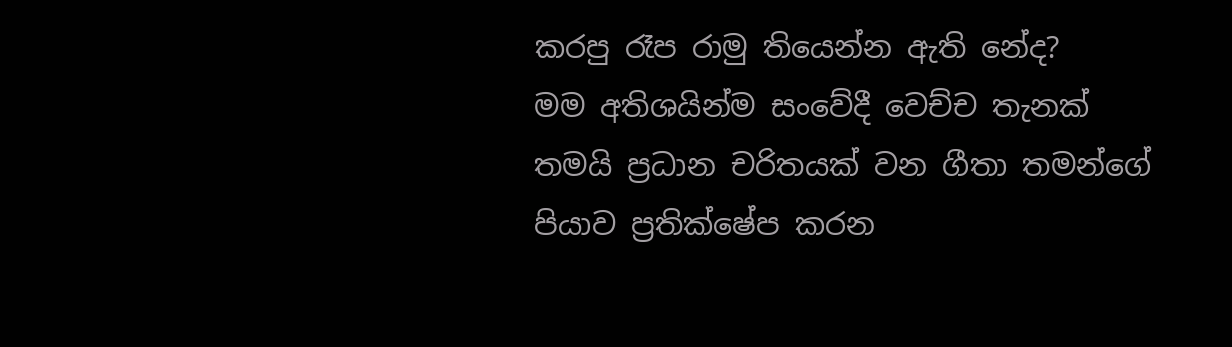කරපු රෑප රාමු තියෙන්න ඇති නේද?
මම අතිශයින්ම සංවේදී වෙච්ච තැනක් තමයි ප්‍රධාන චරිතයක් වන ගීතා තමන්ගේ පියාව ප්‍රතික්ෂේප කරන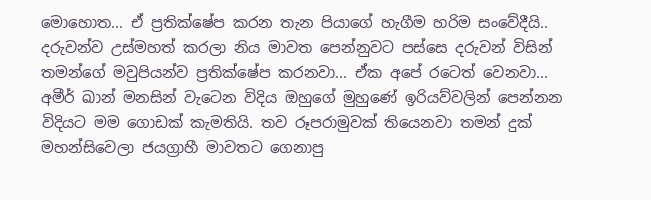මොහොත... ඒ ප්‍රතික්ෂේප කරන තැන පියාගේ හැගීම හරිම සංවේදීයි..  දරුවන්ව උස්මහත් කරලා නිය මාවත පෙන්නුවට පස්සෙ දරුවන් විසින් තමන්ගේ මවුපියන්ව ප්‍රතික්ෂේප කරනවා... ඒක අපේ රටෙත් වෙනවා... අමීර් ඛාන් මනසින් වැටෙන විදිය ඔහුගේ මුහුණේ ඉරියව්වලින් පෙන්නන විදියට මම ගොඩක් කැමතියි. තව රූපරාමුවක් තියෙනවා තමන් දුක් මහන්සිවෙලා ජයග්‍රාහී මාවතට ගෙනාපු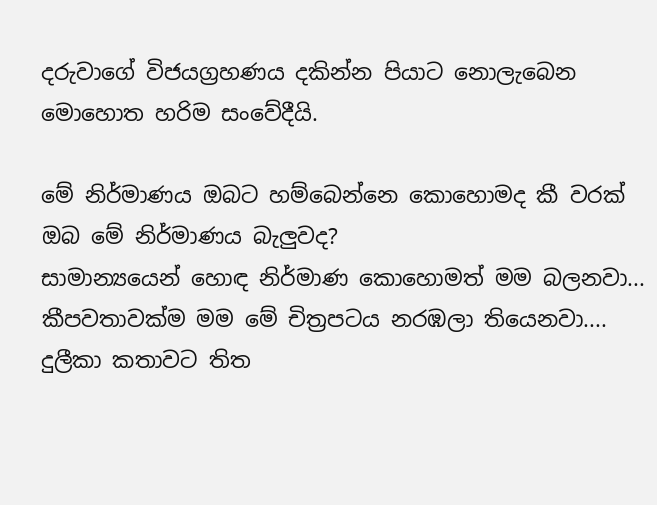දරුවාගේ විජයග්‍රහණය දකින්න පියාට නොලැබෙන මොහොත හරිම සංවේදීයි.

මේ නිර්මාණය ඔබට හම්බෙන්නෙ කොහොමද කී වරක් ඔබ මේ නිර්මාණය බැලුවද?
සාමාන්‍යයෙන් හොඳ නිර්මාණ කොහොමත් මම බලනවා... කීපවතාවක්ම මම මේ චිත්‍රපටය නරඹලා තියෙනවා....
දුලීකා කතාවට තිත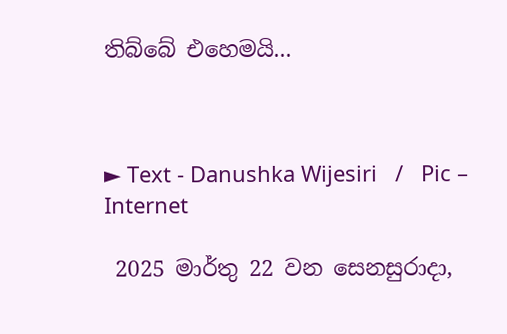තිබ්බේ එහෙමයි...



► Text - Danushka Wijesiri   /   Pic – Internet

 2025 මාර්තු 22 වන සෙනසුරාදා,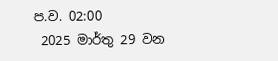ප.ව. 02:00
 2025 මාර්තු 29 වන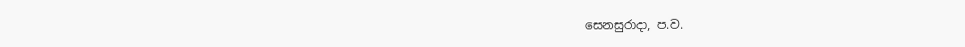සෙනසුරාදා, ප.ව.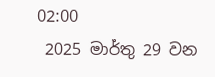02:00
 2025 මාර්තු 29 වන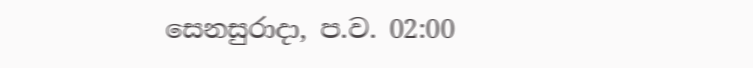සෙනසුරාදා, ප.ව. 02:00